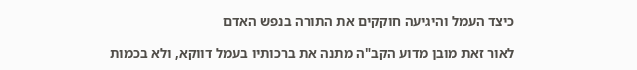כיצד העמל והיגיעה חוקקים את התורה בנפש האדם

לאור זאת מובן מדוע הקב"ה מתנה את ברכותיו בעמל דווקא, ולא בכמות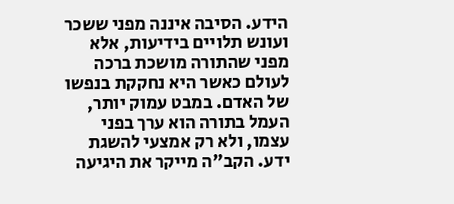הידע. הסיבה איננה מפני ששכר ועונש תלויים בידיעות, אלא מפני שהתורה מושכת ברכה לעולם כאשר היא נחקקת בנפשו של האדם. במבט עמוק יותר, העמל בתורה הוא ערך בפני עצמו, ולא רק אמצעי להשגת ידע. הקב"ה מייקר את היגיעה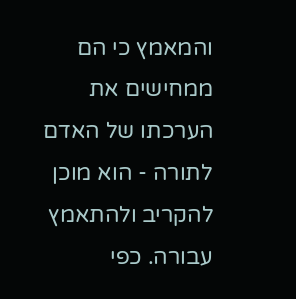והמאמץ כי הם ממחישים את הערכתו של האדם לתורה - הוא מוכן להקריב ולהתאמץ עבורה. כפי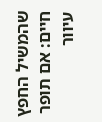שהמשיל החפץ חיים: אם תופר עיוור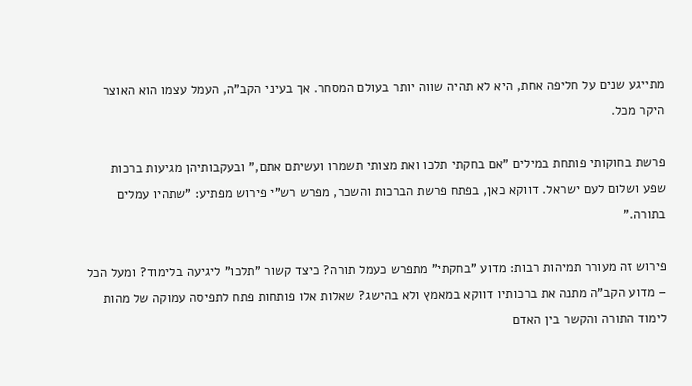מתייגע שנים על חליפה אחת, היא לא תהיה שווה יותר בעולם המסחר. אך בעיני הקב"ה, העמל עצמו הוא האוצר היקר מכל.

פרשת בחוקותי פותחת במילים "אם בחקתי תלכו ואת מצותי תשמרו ועשיתם אתם," ובעקבותיהן מגיעות ברכות שפע ושלום לעם ישראל. דווקא כאן, בפתח פרשת הברכות והשכר, מפרש רש"י פירוש מפתיע: "שתהיו עמלים בתורה."

פירוש זה מעורר תמיהות רבות: מדוע "בחקתי" מתפרש כעמל תורה? כיצד קשור "תלכו" ליגיעה בלימוד? ומעל הכל – מדוע הקב"ה מתנה את ברכותיו דווקא במאמץ ולא בהישג? שאלות אלו פותחות פתח לתפיסה עמוקה של מהות לימוד התורה והקשר בין האדם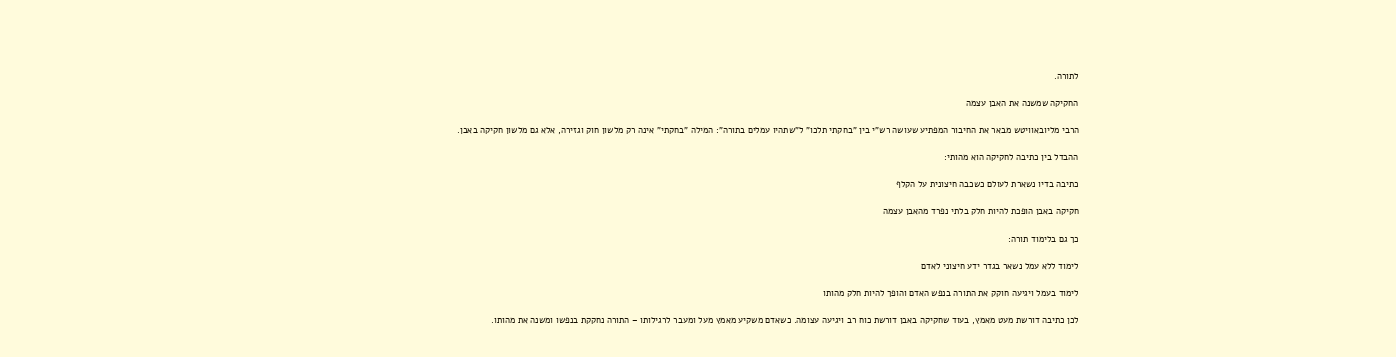לתורה.

החקיקה שמשנה את האבן עצמה

הרבי מליובאוויטש מבאר את החיבור המפתיע שעושה רש"י בין "בחקתי תלכו" ל"שתהיו עמלים בתורה": המילה "בחקתי" אינה רק מלשון חוק וגזירה, אלא גם מלשון חקיקה באבן.

ההבדל בין כתיבה לחקיקה הוא מהותי:

כתיבה בדיו נשארת לעולם כשכבה חיצונית על הקלף

חקיקה באבן הופכת להיות חלק בלתי נפרד מהאבן עצמה

כך גם בלימוד תורה:

לימוד ללא עמל נשאר בגדר ידע חיצוני לאדם

לימוד בעמל ויגיעה חוקק את התורה בנפש האדם והופך להיות חלק מהותו

לכן כתיבה דורשת מעט מאמץ, בעוד שחקיקה באבן דורשת כוח רב ויגיעה עצומה. כשאדם משקיע מאמץ מעל ומעבר לרגילותו – התורה נחקקת בנפשו ומשנה את מהותו.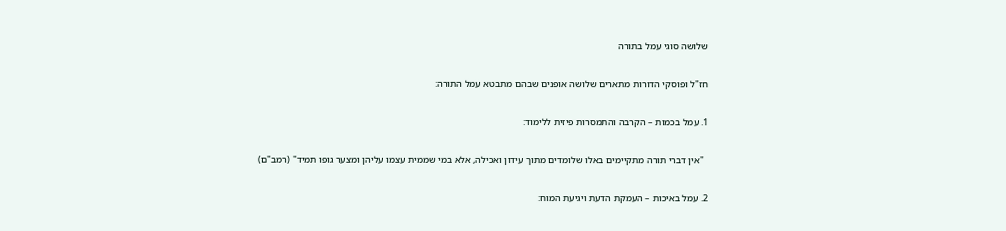שלושה סוגי עמל בתורה

חז"ל ופוסקי הדורות מתארים שלושה אופנים שבהם מתבטא עמל התורה:

1. עמל בכמות – הקרבה והתמסרות פיזית ללימוד:

  "אין דברי תורה מתקיימים באלו שלומדים מתוך עידון ואכילה, אלא במי שממית עצמו עליהן ומצער גופו תמיד" (רמב"ם)

2. עמל באיכות – העמקת הדעת ויגיעת המוח: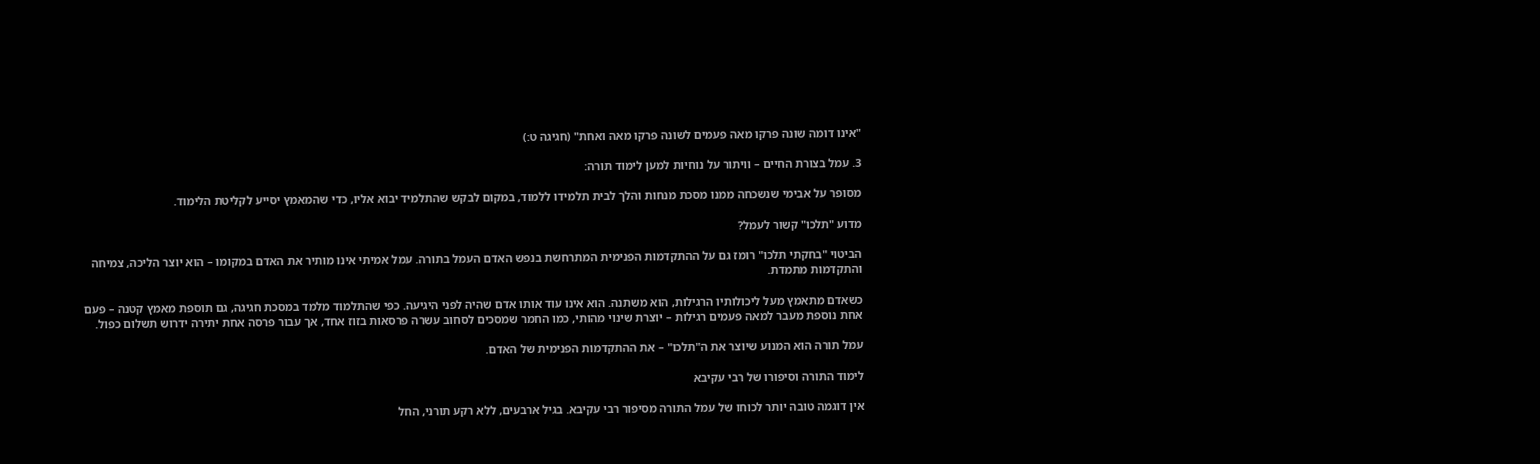"אינו דומה שונה פרקו מאה פעמים לשונה פרקו מאה ואחת" (חגיגה ט:)

3. עמל בצורת החיים – וויתור על נוחיות למען לימוד תורה:

מסופר על אבימי שנשכחה ממנו מסכת מנחות והלך לבית תלמידו ללמוד, במקום לבקש שהתלמיד יבוא אליו, כדי שהמאמץ יסייע לקליטת הלימוד.

מדוע "תלכו" קשור לעמל?

הביטוי "בחקתי תלכו" רומז גם על ההתקדמות הפנימית המתרחשת בנפש האדם העמל בתורה. עמל אמיתי אינו מותיר את האדם במקומו – הוא יוצר הליכה, צמיחה והתקדמות מתמדת.

כשאדם מתאמץ מעל ליכולותיו הרגילות, הוא משתנה. הוא אינו עוד אותו אדם שהיה לפני היגיעה. כפי שהתלמוד מלמד במסכת חגיגה, גם תוספת מאמץ קטנה – פעם אחת נוספת מעבר למאה פעמים רגילות – יוצרת שינוי מהותי, כמו החמר שמסכים לסחוב עשרה פרסאות בזוז אחד, אך עבור פרסה אחת יתירה ידרוש תשלום כפול.

עמל תורה הוא המנוע שיוצר את ה"תלכו" – את ההתקדמות הפנימית של האדם.

לימוד התורה וסיפורו של רבי עקיבא

אין דוגמה טובה יותר לכוחו של עמל התורה מסיפור רבי עקיבא. בגיל ארבעים, ללא רקע תורני, החל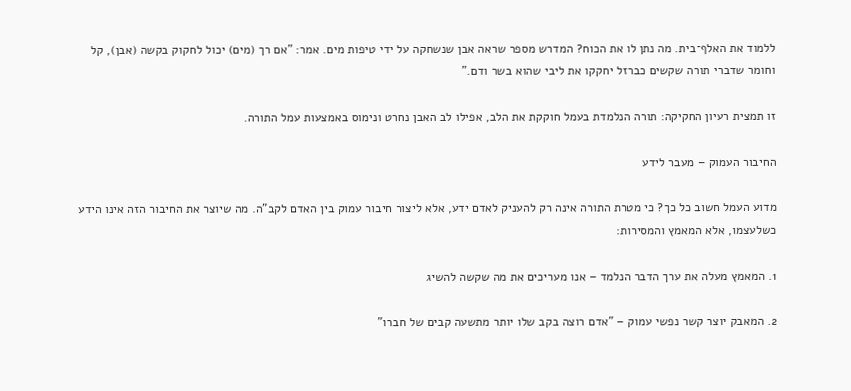ללמוד את האלף־בית. מה נתן לו את הכוח? המדרש מספר שראה אבן שנשחקה על ידי טיפות מים. אמר: "אם רך (מים) יכול לחקוק בקשה (אבן), קל וחומר שדברי תורה שקשים כברזל יחקקו את ליבי שהוא בשר ודם."

זו תמצית רעיון החקיקה: תורה הנלמדת בעמל חוקקת את הלב, אפילו לב האבן נחרט ונימוס באמצעות עמל התורה.

החיבור העמוק – מעבר לידע

מדוע העמל חשוב כל כך? כי מטרת התורה אינה רק להעניק לאדם ידע, אלא ליצור חיבור עמוק בין האדם לקב"ה. מה שיוצר את החיבור הזה אינו הידע כשלעצמו, אלא המאמץ והמסירות:

1. המאמץ מעלה את ערך הדבר הנלמד – אנו מעריכים את מה שקשה להשיג

2. המאבק יוצר קשר נפשי עמוק – "אדם רוצה בקב שלו יותר מתשעה קבים של חברו"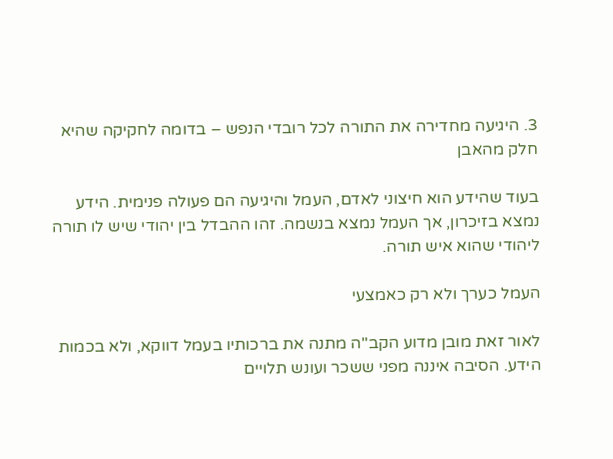3. היגיעה מחדירה את התורה לכל רובדי הנפש – בדומה לחקיקה שהיא חלק מהאבן

בעוד שהידע הוא חיצוני לאדם, העמל והיגיעה הם פעולה פנימית. הידע נמצא בזיכרון, אך העמל נמצא בנשמה. זהו ההבדל בין יהודי שיש לו תורה ליהודי שהוא איש תורה.

העמל כערך ולא רק כאמצעי

לאור זאת מובן מדוע הקב"ה מתנה את ברכותיו בעמל דווקא, ולא בכמות הידע. הסיבה איננה מפני ששכר ועונש תלויים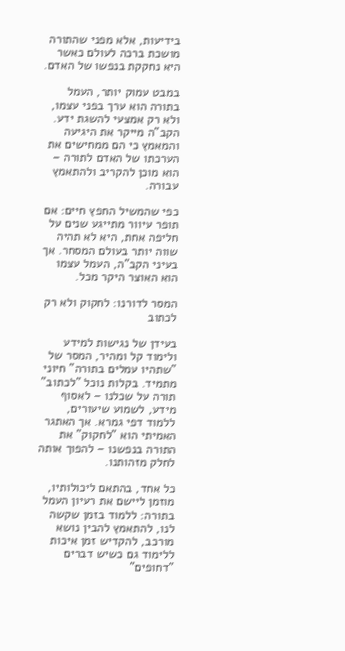בידיעות, אלא מפני שהתורה מושכת ברכה לעולם כאשר היא נחקקת בנפשו של האדם.

במבט עמוק יותר, העמל בתורה הוא ערך בפני עצמו, ולא רק אמצעי להשגת ידע. הקב"ה מייקר את היגיעה והמאמץ כי הם ממחישים את הערכתו של האדם לתורה – הוא מוכן להקריב ולהתאמץ עבורה.

כפי שהמשיל החפץ חיים: אם תופר עיוור מתייגע שנים על חליפה אחת, היא לא תהיה שווה יותר בעולם המסחר. אך בעיני הקב"ה, העמל עצמו הוא האוצר היקר מכל.

המסר לדורנו: לחקוק ולא רק לכתוב

בעידן של נגישות למידע ולימוד קל ומהיר, המסר של "שתהיו עמלים בתורה" חיוני מתמיד. בקלות נוכל "לכתוב" תורה על שכלנו – לאסוף מידע, לשמוע שיעורים, ללמוד דפי גמרא. אך האתגר האמיתי הוא "לחקוק" את התורה בנפשנו – להפוך אותה לחלק מזהותנו.

כל אחד, בהתאם ליכולותיו, מוזמן ליישם את רעיון העמל בתורה: ללמוד בזמן שקשה לנו, להתאמץ להבין נושא מורכב, להקדיש זמן איכות ללימוד גם כשיש דברים "דחופים"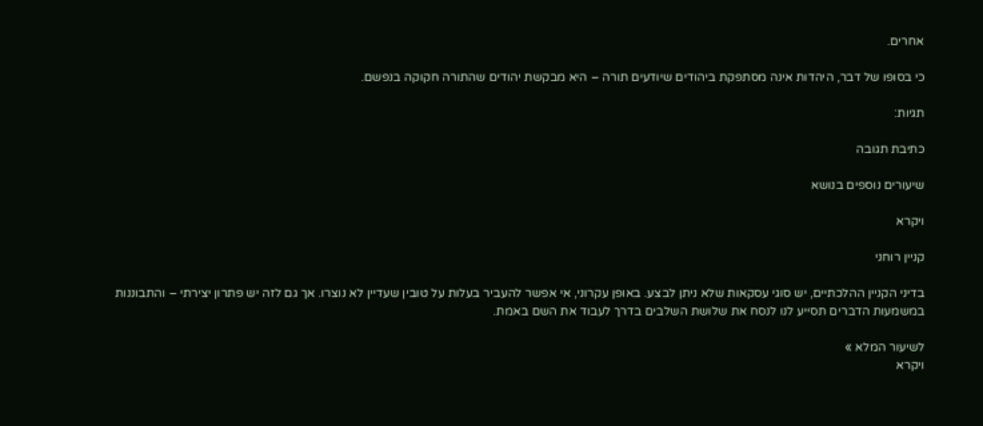אחרים.

כי בסופו של דבר, היהדות אינה מסתפקת ביהודים שיודעים תורה – היא מבקשת יהודים שהתורה חקוקה בנפשם.

תגיות:

כתיבת תגובה

שיעורים נוספים בנושא

ויקרא

קניין רוחני

בדיני הקניין ההלכתיים, יש סוגי עסקאות שלא ניתן לבצע. באופן עקרוני, אי אפשר להעביר בעלות על טובין שעדיין לא נוצרו. אך גם לזה יש פתרון יצירתי – והתבוננות במשמעות הדברים תסייע לנו לנסח את שלושת השלבים בדרך לעבוד את השם באמת.

לשיעור המלא »
ויקרא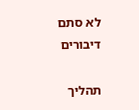לא סתם דיבורים

תהליך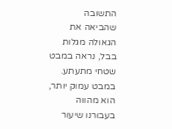התשובה שהביאה את הגאולה מגלות בבל, נראה במבט שטחי מתעתע. במבט עמוק יותר, הוא מהווה בעבורנו שיעור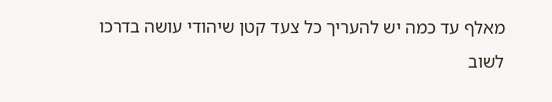מאלף עד כמה יש להעריך כל צעד קטן שיהודי עושה בדרכו לשוב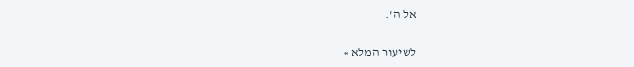אל ה'.

לשיעור המלא »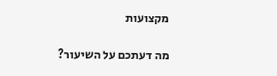מקצועות

מה דעתכם על השיעור?